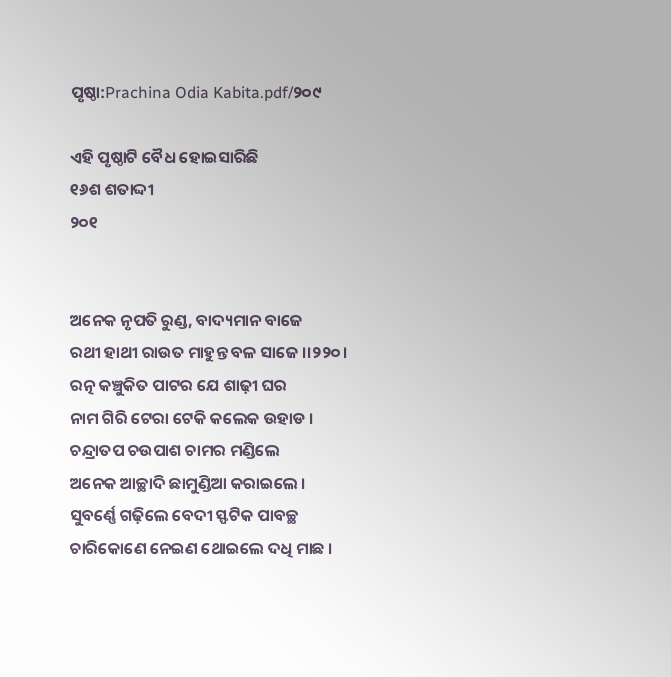ପୃଷ୍ଠା:Prachina Odia Kabita.pdf/୨୦୯

ଏହି ପୃଷ୍ଠାଟି ବୈଧ ହୋଇସାରିଛି
୧୬ଶ ଶତାଦ୍ଦୀ
୨୦୧


ଅନେକ ନୃପତି ରୁଣ୍ଡ, ବାଦ୍ୟମାନ ବାଜେ
ରଥୀ ହାଥୀ ରାଉତ ମାହୁନ୍ତ ବଳ ସାଜେ ।।୨୨୦।
ରତ୍ନ କଞ୍ଚୁକିତ ପାଟର ଯେ ଶାଢ଼ୀ ଘର
ନାମ ଗିରି ଟେରା ଟେକି କଲେକ ଉହାଡ ।
ଚନ୍ଦ୍ରାତପ ଚଉପାଶ ଚାମର ମଣ୍ଡିଲେ
ଅନେକ ଆଚ୍ଛାଦି ଛାମୁଣ୍ଡିଆ କରାଇଲେ ।
ସୁବର୍ଣ୍ଣେ ଗଢ଼ିଲେ ବେଦୀ ସ୍ଫଟିକ ପାବଚ୍ଛ
ଚାରିକୋଣେ ନେଇଣ ଥୋଇଲେ ଦଧି ମାଛ ।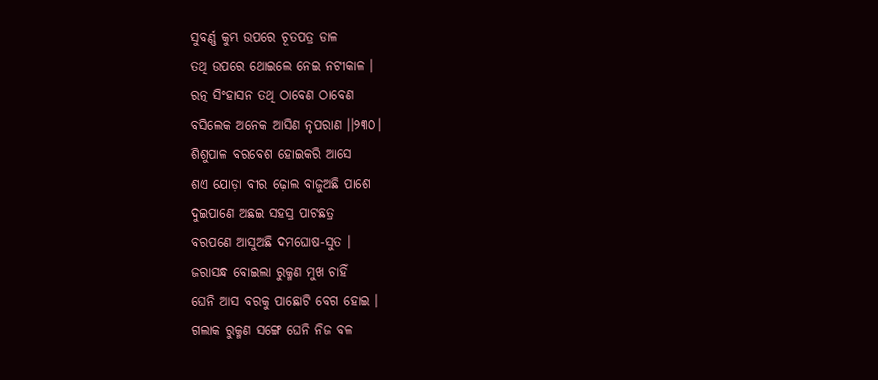ସୁବର୍ଣ୍ଣ କୁମ୍ଭ ଉପରେ ଚୂତପତ୍ର ଡାଳ
ତଥି ଉପରେ ଥୋଇଲେ ନେଇ ନଟୀକାଳ ।
ରତ୍ନ ସିଂହାସନ ତଥି ଠାବେଣ ଠାବେଣ
ବସିଲେକ ଅନେକ ଆସିଣ ନୃପରାଣ ।।୨୩୦।
ଶିଶୁପାଳ ବରବେଶ ହୋଇକରି ଆସେ
ଶଏ ଯୋଡ଼ା ବୀର ଢ଼ୋଲ ବାଜୁଅଛି ପାଶେ
ଦୁଇପାଣେ ଅଛଇ ସହସ୍ର ପାଟଛତ୍ର
ବରପଣେ ଆସୁଅଛି ଦମଘୋଷ-ସୁତ ।
ଜରାସନ୍ଧ ବୋଇଲା ରୁକ୍ମଣ ମୁଖ ଚାହିଁ
ଘେନି ଆସ ବରକୁ ପାଛୋଟି ବେଗ ହୋଇ ।
ଗଲାକ ରୁକ୍ମଣ ସଙ୍ଗେ ଘେନି ନିଜ ବଳ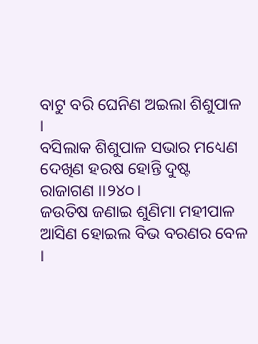ବାଟୁ ବରି ଘେନିଣ ଅଇଲା ଶିଶୁପାଳ ।
ବସିଲାକ ଶିଶୁପାଳ ସଭାର ମଧ୍ୟେଣ
ଦେଖିଣ ହରଷ ହୋନ୍ତି ଦୁଷ୍ଟ ରାଜାଗଣ ।।୨୪୦।
ଜଉତିଷ ଜଣାଇ ଶୁଣିମା ମହୀପାଳ
ଆସିଣ ହୋଇଲ ବିଭ ବରଣର ବେଳ ।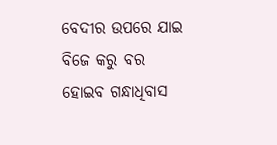ବେଦୀର ଉପରେ ଯାଇ ବିଜେ କରୁ ବର
ହୋଇବ ଗନ୍ଧାଧିବାସ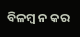ବିଳମ୍ବ ନ କର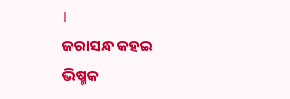।
ଜରାସନ୍ଧ କହଇ ଭିଷ୍ମକ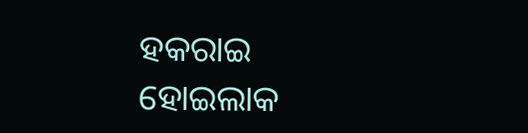ହକରାଇ
ହୋଇଲାକ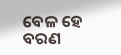ବେଳ ହେ ବରଣ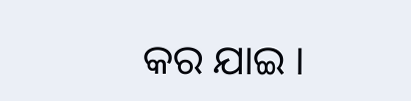କର ଯାଇ ।